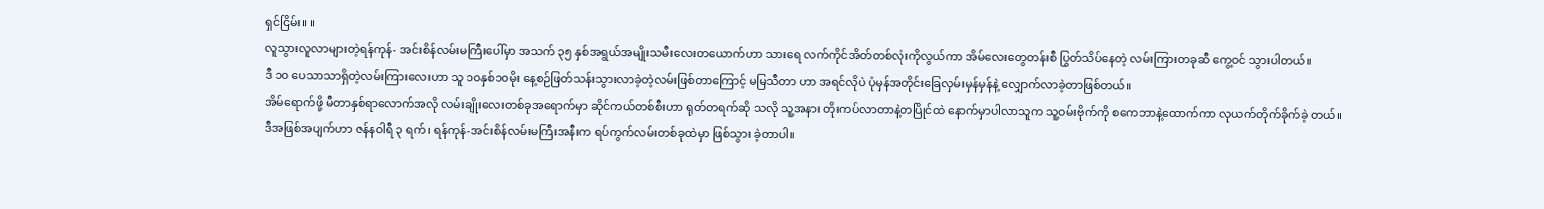ရှင်ငြိမ်း။ ။
လူသွားလူလာများတဲ့ရန်ကုန်- အင်းစိန်လမ်းမကြီးပေါ်မှာ အသက် ၃၅ နှစ်အရွယ်အမျိုးသမီးလေးတယောက်ဟာ သားရေ လက်ကိုင်အိတ်တစ်လုံးကိုလွယ်ကာ အိမ်လေးတွေတန်းစီ ပြွတ်သိပ်နေတဲ့ လမ်းကြားတခုဆီ ကွေ့ဝင် သွားပါတယ်။
ဒီ ၁၀ ပေသာသာရှိတဲ့လမ်းကြားလေးဟာ သူ ၁၀နှစ်၁၀မိုး နေ့စဉ်ဖြတ်သန်းသွားလာခဲ့တဲ့လမ်းဖြစ်တာကြောင့် မမြသီတာ ဟာ အရင်လိုပဲ ပုံမှန်အတိုင်းခြေလှမ်းမှန်မှန်နဲ့ လျှောက်လာခဲ့တာဖြစ်တယ်။
အိမ်ရောက်ဖို့ မီတာနှစ်ရာလောက်အလို လမ်းချိုးလေးတစ်ခုအရောက်မှာ ဆိုင်ကယ်တစ်စီးဟာ ရုတ်တရက်ဆို သလို သူ့အနား တိုးကပ်လာတာနဲ့တပြိုင်ထဲ နောက်မှာပါလာသူက သူ့ဝမ်းဗိုက်ကို စကေဘာနဲ့ထောက်ကာ လုယက်တိုက်ခိုက်ခဲ့ တယ်။
ဒီအဖြစ်အပျက်ဟာ ဇန်နဝါရီ ၃ ရက်၊ ရန်ကုန်-အင်းစိန်လမ်းမကြီးအနီးက ရပ်ကွက်လမ်းတစ်ခုထဲမှာ ဖြစ်သွား ခဲ့တာပါ။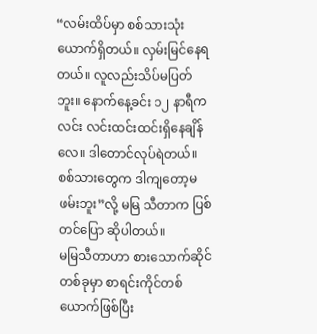“လမ်းထိပ်မှာ စစ်သားသုံးယောက်ရှိတယ်။ လှမ်းမြင်နေရတယ်။ လူလည်းသိပ်မပြတ်ဘူး။ နောက်နေ့ခင်း ၁၂ နာရီကလင်း လင်းထင်းထင်းရှိနေချိန်လေ။ ဒါတောင်လုပ်ရဲတယ်။ စစ်သားတွေက ဒါကျတော့မဖမ်းဘူး”လို့ မမြ သီတာက ပြစ်တင်ပြော ဆိုပါတယ်။
မမြသီတာဟာ စားသောက်ဆိုင်တစ်ခုမှာ စာရင်းကိုင်တစ်ယောက်ဖြစ်ပြီး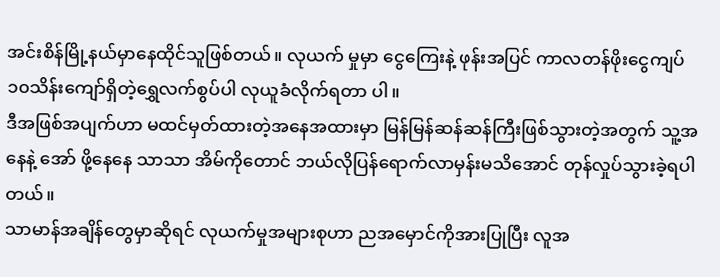အင်းစိန်မြို့နယ်မှာနေထိုင်သူဖြစ်တယ်။ လုယက် မှုမှာ ငွေကြေးနဲ့ ဖုန်းအပြင် ကာလတန်ဖိုးငွေကျပ် ၁၀သိန်းကျော်ရှိတဲ့ရွှေလက်စွပ်ပါ လုယူခံလိုက်ရတာ ပါ။
ဒီအဖြစ်အပျက်ဟာ မထင်မှတ်ထားတဲ့အနေအထားမှာ မြန်မြန်ဆန်ဆန်ကြီးဖြစ်သွားတဲ့အတွက် သူ့အနေနဲ့ အော် ဖို့နေနေ သာသာ အိမ်ကိုတောင် ဘယ်လိုပြန်ရောက်လာမှန်းမသိအောင် တုန်လှုပ်သွားခဲ့ရပါတယ်။
သာမာန်အချိန်တွေမှာဆိုရင် လုယက်မှုအများစုဟာ ညအမှောင်ကိုအားပြုပြီး လူအ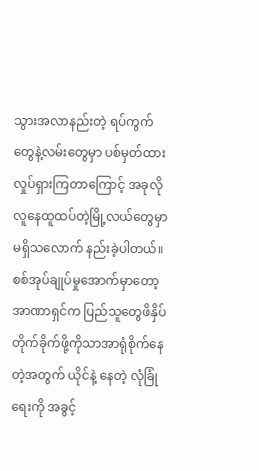သွားအလာနည်းတဲ့ ရပ်ကွက် တွေနဲ့လမ်းတွေမှာ ပစ်မှတ်ထားလှုပ်ရှားကြတာကြောင့် အခုလိုလူနေထူထပ်တဲ့မြို့လယ်တွေမှာမရှိသလောက် နည်းခဲ့ပါတယ်။
စစ်အုပ်ချုပ်မှုအောက်မှာတော့ အာဏာရှင်က ပြည်သူတွေဖိနှိပ်တိုက်ခိုက်ဖို့ကိုသာအာရုံစိုက်နေတဲ့အတွက် ယိုင်နဲ့ နေတဲ့ လုံခြုံရေးကို အခွင့်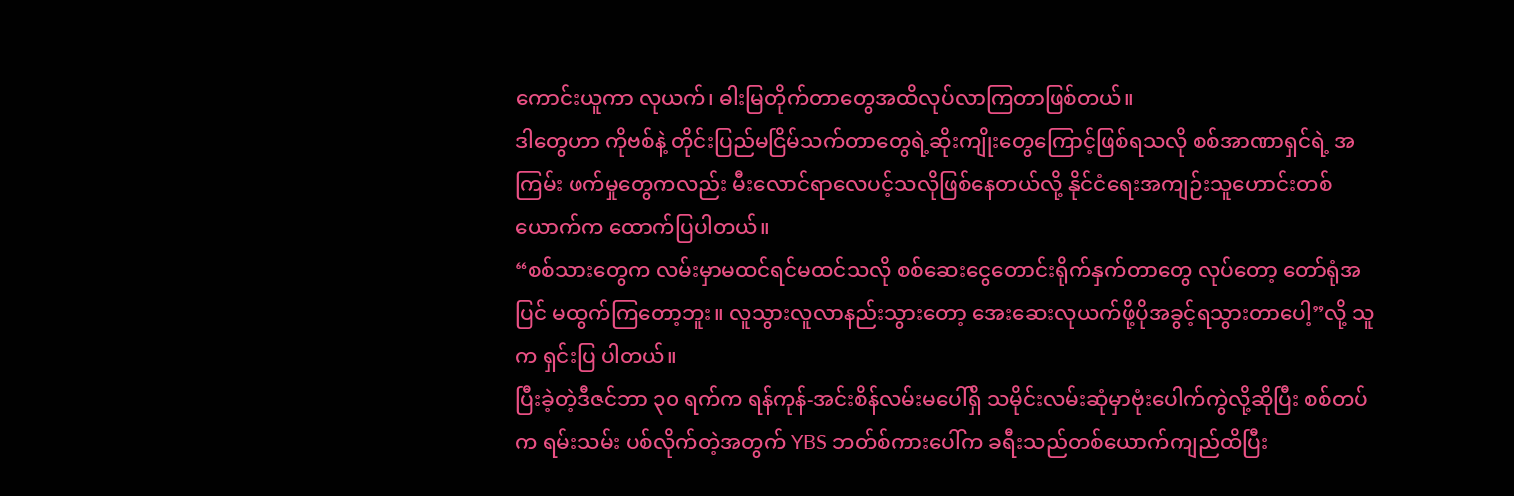ကောင်းယူကာ လုယက်၊ ဓါးမြတိုက်တာတွေအထိလုပ်လာကြတာဖြစ်တယ်။
ဒါတွေဟာ ကိုဗစ်နဲ့ တိုင်းပြည်မငြိမ်သက်တာတွေရဲ့ဆိုးကျိုးတွေကြောင့်ဖြစ်ရသလို စစ်အာဏာရှင်ရဲ့ အကြမ်း ဖက်မှုတွေကလည်း မီးလောင်ရာလေပင့်သလိုဖြစ်နေတယ်လို့ နိုင်ငံရေးအကျဉ်းသူဟောင်းတစ်ယောက်က ထောက်ပြပါတယ်။
“စစ်သားတွေက လမ်းမှာမထင်ရင်မထင်သလို စစ်ဆေးငွေတောင်းရိုက်နှက်တာတွေ လုပ်တော့ တော်ရုံအပြင် မထွက်ကြတော့ဘူး။ လူသွားလူလာနည်းသွားတော့ အေးဆေးလုယက်ဖို့ပိုအခွင့်ရသွားတာပေါ့”လို့ သူက ရှင်းပြ ပါတယ်။
ပြီးခဲ့တဲ့ဒီဇင်ဘာ ၃၀ ရက်က ရန်ကုန်-အင်းစိန်လမ်းမပေါ်ရှိ သမိုင်းလမ်းဆုံမှာဗုံးပေါက်ကွဲလို့ဆိုပြီး စစ်တပ်က ရမ်းသမ်း ပစ်လိုက်တဲ့အတွက် YBS ဘတ်စ်ကားပေါ်က ခရီးသည်တစ်ယောက်ကျည်ထိပြီး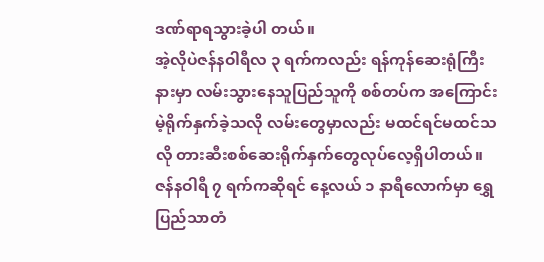ဒဏ်ရာရသွားခဲ့ပါ တယ်။
အဲ့လိုပဲဇန်နဝါရီလ ၃ ရက်ကလည်း ရန်ကုန်ဆေးရုံကြီးနားမှာ လမ်းသွားနေသူပြည်သူကို စစ်တပ်က အကြောင်း မဲ့ရိုက်နှက်ခဲ့သလို လမ်းတွေမှာလည်း မထင်ရင်မထင်သလို တားဆီးစစ်ဆေးရိုက်နှက်တွေလုပ်လေ့ရှိပါတယ်။
ဇန်နဝါရီ ၇ ရက်ကဆိုရင် နေ့လယ် ၁ နာရီလောက်မှာ ရွှေပြည်သာတံ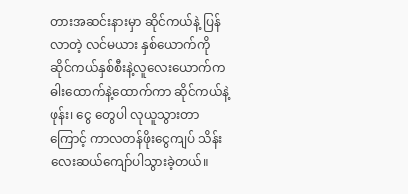တားအဆင်းနားမှာ ဆိုင်ကယ်နဲ့ ပြန်လာတဲ့ လင်မယား နှစ်ယောက်ကို ဆိုင်ကယ်နှစ်စီးနဲ့လူလေးယောက်က ဓါးထောက်နဲ့ထောက်ကာ ဆိုင်ကယ်နဲ့ဖုန်း၊ ငွေ တွေပါ လုယူသွားတာ ကြောင့် ကာလတန်ဖိုးငွေကျပ် သိန်းလေးဆယ်ကျော်ပါသွားခဲ့တယ်။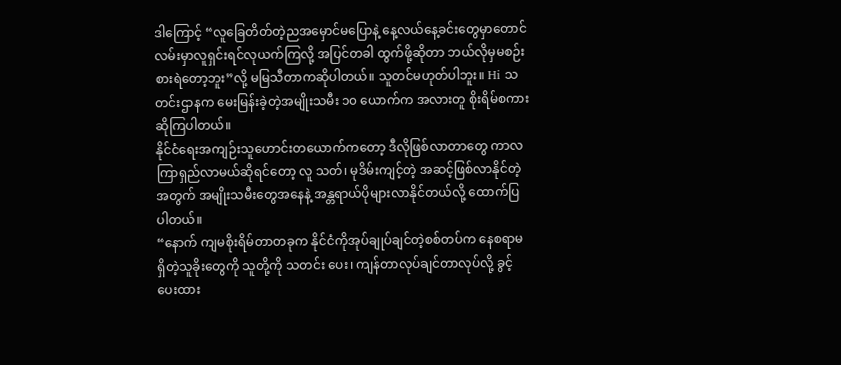ဒါကြောင့် “လူခြေတိတ်တဲ့ညအမှောင်မပြောနဲ့ နေ့လယ်နေ့ခင်းတွေမှာတောင် လမ်းမှာလူရှင်းရင်လုယက်ကြလို့ အပြင်တခါ ထွက်ဖို့ဆိုတာ ဘယ်လိုမှမစဉ်းစားရဲတော့ဘူး”လို့ မမြသီတာကဆိုပါတယ်။ သူတင်မဟုတ်ပါဘူး။ Hi သတင်းဌာနက မေးမြန်းခဲ့တဲ့အမျိုးသမီး ၁၀ ယောက်က အလားတူ စိုးရိမ်စကားဆိုကြပါတယ်။
နိုင်ငံရေးအကျဉ်းသူဟောင်းတယောက်ကတော့ ဒီလိုဖြစ်လာတာတွေ ကာလကြာရှည်လာမယ်ဆိုရင်တော့ လူ သတ်၊ မုဒိမ်းကျင့်တဲ့ အဆင့်ဖြစ်လာနိုင်တဲ့အတွက် အမျိုးသမီးတွေအနေနဲ့ အန္တရာယ်ပိုများလာနိုင်တယ်လို့ ထောက်ပြပါတယ်။
“နောက် ကျမစိုးရိမ်တာတခုက နိုင်ငံကိုအုပ်ချုပ်ချင်တဲ့စစ်တပ်က နေစရာမရှိတဲ့သူခိုးတွေကို သူတို့ကို သတင်း ပေး၊ ကျန်တာလုပ်ချင်တာလုပ်လို့ ခွင့်ပေးထား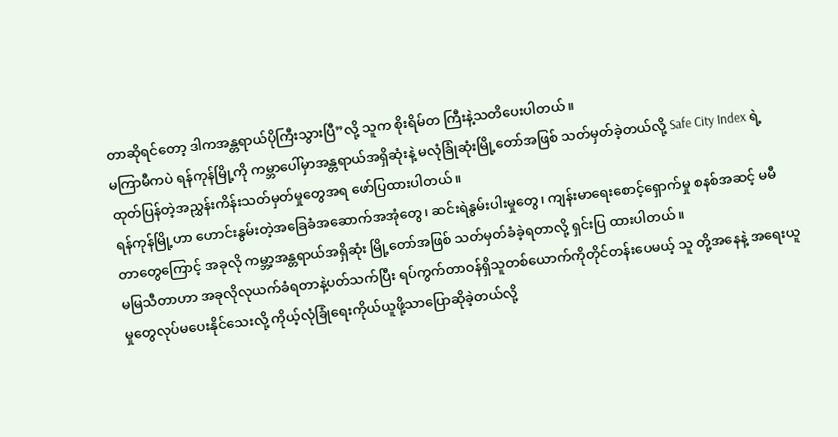တာဆိုရင်တော့ ဒါကအန္တရာယ်ပိုကြီးသွားပြီ”လို့ သူက စိုးရိမ်တ ကြီးနဲ့သတိပေးပါတယ်။
မကြာမီကပဲ ရန်ကုန်မြို့ကို ကမ္ဘာပေါ်မှာအန္တရာယ်အရှိဆုံးနဲ့ မလုံခြုံဆုံးမြို့တော်အဖြစ် သတ်မှတ်ခဲ့တယ်လို့ Safe City Index ရဲ့ထုတ်ပြန်တဲ့အညွှန်းကိန်းသတ်မှတ်မှုတွေအရ ဖော်ပြထားပါတယ်။
ရန်ကုန်မြို့ဟာ ဟောင်းနွမ်းတဲ့အခြေခံအဆောက်အအုံတွေ၊ ဆင်းရဲနွမ်းပါးမှုတွေ၊ ကျန်းမာရေးစောင့်ရှောက်မှု စနစ်အဆင့် မမီတာတွေကြောင့် အခုလို ကမ္ဘာ့အန္တရာယ်အရှိဆုံး မြို့တော်အဖြစ် သတ်မှတ်ခံခဲ့ရတာလို့ ရှင်းပြ ထားပါတယ်။
မမြသီတာဟာ အခုလိုလုယက်ခံရတာနဲ့ပတ်သက်ပြီး ရပ်ကွက်တာဝန်ရှိသူတစ်ယောက်ကိုတိုင်တန်းပေမယ့် သူ တို့အနေနဲ့ အရေးယူမှုတွေလုပ်မပေးနိုင်သေးလို့ ကိုယ့်လုံခြုံရေးကိုယ်ယူဖို့သာပြောဆိုခဲ့တယ်လို့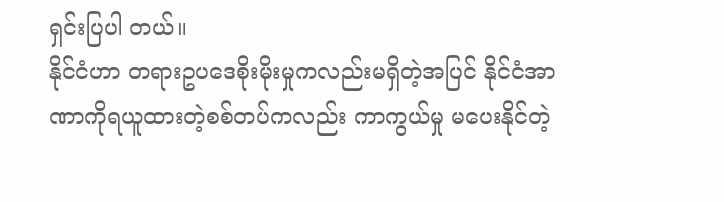ရှင်းပြပါ တယ်။
နိုင်ငံဟာ တရားဥပဒေစိုးမိုးမှုကလည်းမရှိတဲ့အပြင် နိုင်ငံအာဏာကိုရယူထားတဲ့စစ်တပ်ကလည်း ကာကွယ်မှု မပေးနိုင်တဲ့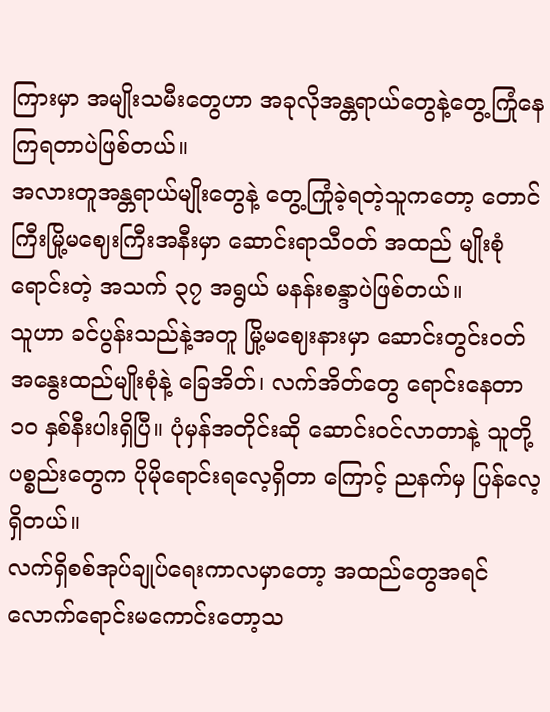ကြားမှာ အမျိုးသမီးတွေဟာ အခုလိုအန္တရာယ်တွေနဲ့တွေ့ကြုံနေကြရတာပဲဖြစ်တယ်။
အလားတူအန္တရာယ်မျိုးတွေနဲ့ တွေ့ကြုံခဲ့ရတဲ့သူကတော့ တောင်ကြီးမြို့မဈေးကြီးအနီးမှာ ဆောင်းရာသီဝတ် အထည် မျိုးစုံ ရောင်းတဲ့ အသက် ၃၇ အရွယ် မနန်းစန္ဒာပဲဖြစ်တယ်။
သူဟာ ခင်ပွန်းသည်နဲ့အတူ မြို့မဈေးနားမှာ ဆောင်းတွင်းဝတ် အနွေးထည်မျိုးစုံနဲ့ ခြေအိတ်၊ လက်အိတ်တွေ ရောင်းနေတာ ၁၀ နှစ်နီးပါးရှိပြီ။ ပုံမှန်အတိုင်းဆို ဆောင်းဝင်လာတာနဲ့ သူတို့ပစ္စည်းတွေက ပိုမိုရောင်းရလေ့ရှိတာ ကြောင့် ညနက်မှ ပြန်လေ့ရှိတယ်။
လက်ရှိစစ်အုပ်ချုပ်ရေးကာလမှာတော့ အထည်တွေအရင်လောက်ရောင်းမကောင်းတော့သ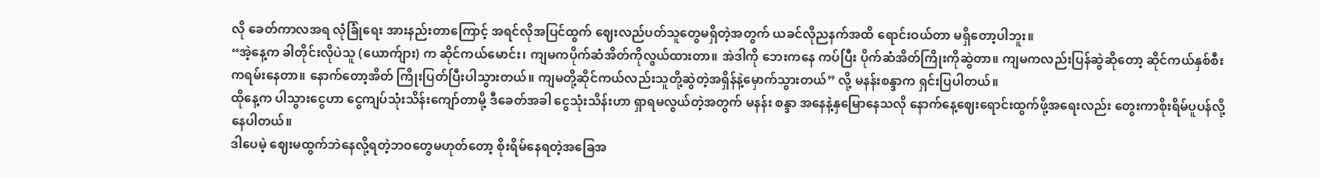လို ခေတ်ကာလအရ လုံခြုံရေး အားနည်းတာကြောင့် အရင်လိုအပြင်ထွက် ဈေးလည်ပတ်သူတွေမရှိတဲ့အတွက် ယခင်လိုညနက်အထိ ရောင်းဝယ်တာ မရှိတော့ပါဘူး။
“အဲ့နေ့က ခါတိုင်းလိုပဲသူ (ယောက်ျား) က ဆိုင်ကယ်မောင်း၊ ကျမကပိုက်ဆံအိတ်ကိုလွယ်ထားတာ။ အဲဒါကို ဘေးကနေ ကပ်ပြီး ပိုက်ဆံအိတ်ကြိုးကိုဆွဲတာ။ ကျမကလည်းပြန်ဆွဲဆိုတော့ ဆိုင်ကယ်နှစ်စီးကရမ်းနေတာ။ နောက်တော့အိတ် ကြိုးပြတ်ပြီးပါသွားတယ်။ ကျမတို့ဆိုင်ကယ်လည်းသူတို့ဆွဲတဲ့အရှိန်နဲ့မှောက်သွားတယ်” လို့ မနန်းစန္ဒာက ရှင်းပြပါတယ်။
ထိုနေ့က ပါသွားငွေဟာ ငွေကျပ်သုံးသိန်းကျော်တာမို့ ဒီခေတ်အခါ ငွေသုံးသိန်းဟာ ရှာရမလွယ်တဲ့အတွက် မနန်း စန္ဒာ အနေနဲ့နှမြောနေသလို နောက်နေ့ဈေးရောင်းထွက်ဖို့အရေးလည်း တွေးကာစိုးရိမ်ပူပန်လို့နေပါတယ်။
ဒါပေမဲ့ ဈေးမထွက်ဘဲနေလို့ရတဲ့ဘဝတွေမဟုတ်တော့ စိုးရိမ်နေရတဲ့အခြေအ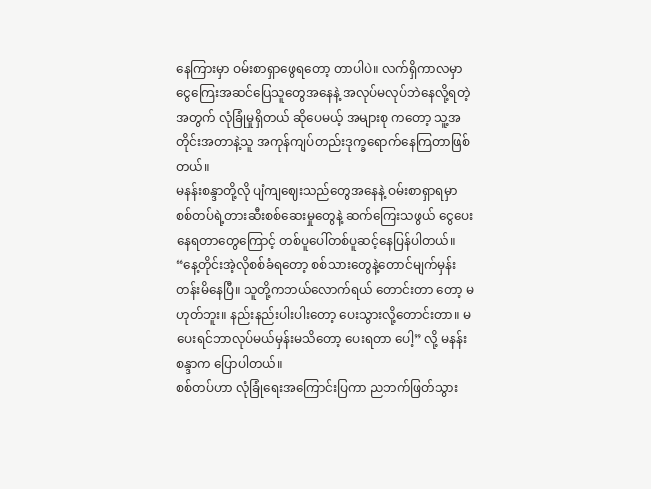နေကြားမှာ ဝမ်းစာရှာဖွေရတော့ တာပါပဲ။ လက်ရှိကာလမှာ ငွေကြေးအဆင်ပြေသူတွေအနေနဲ့ အလုပ်မလုပ်ဘဲနေလို့ရတဲ့အတွက် လုံခြုံမှုရှိတယ် ဆိုပေမယ့် အများစု ကတော့ သူ့အတိုင်းအတာနဲ့သူ အကုန်ကျပ်တည်းဒုက္ခရောက်နေကြတာဖြစ်တယ်။
မနန်းစန္ဒာတို့လို ပျံကျဈေးသည်တွေအနေနဲ့ ဝမ်းစာရှာရမှာ စစ်တပ်ရဲ့တားဆီးစစ်ဆေးမှုတွေနဲ့ ဆက်ကြေးသဖွယ် ငွေပေး နေရတာတွေကြောင့် တစ်ပူပေါ်တစ်ပူဆင့်နေပြန်ပါတယ်။
“နေ့တိုင်းအဲ့လိုစစ်ခံရတော့ စစ်သားတွေနဲ့တောင်မျက်မှန်းတန်းမိနေပြီ။ သူတို့ကဘယ်လောက်ရယ် တောင်းတာ တော့ မဟုတ်ဘူး။ နည်းနည်းပါးပါးတော့ ပေးသွားလို့တောင်းတာ။ မပေးရင်ဘာလုပ်မယ်မှန်းမသိတော့ ပေးရတာ ပေါ့” လို့ မနန်း စန္ဒာက ပြောပါတယ်။
စစ်တပ်ဟာ လုံခြုံရေးအကြောင်းပြကာ ညဘက်ဖြတ်သွား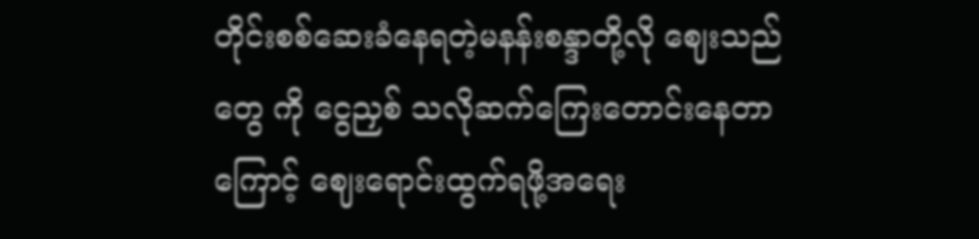တိုင်းစစ်ဆေးခံနေရတဲ့မနန်းစန္ဒာတို့လို ဈေးသည်တွေ ကို ငွေညှစ် သလိုဆက်ကြေးတောင်းနေတာကြောင့် ဈေးရောင်းထွက်ရဖို့အရေး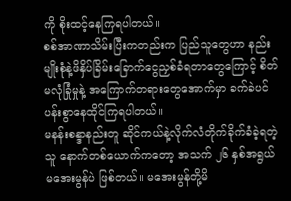ကို စိုးထင့်နေကြရပါတယ်။
စစ်အာဏာသိမ်းပြီးကတည်းက ပြည်သူတွေဟာ နည်းမျိုးစုံနဲ့ဖိနှိပ်ခြိမ်းခြောက်ငွေညှစ်ခံရတာတွေကြောင့် စိတ် မလုံခြုံမှုနဲ့ အကြောက်တရားတွေအောက်မှာ ခက်ခဲပင်ပန်းစွာနေထိုင်ကြရပါတယ်။
မနန်းစန္ဒာနည်းတူ ဆိုင်ကယ်နဲ့လိုက်လံတိုက်ခိုက်ခံခဲ့ရတဲ့သူ နောက်တစ်ယောက်ကတော့ အသက် ၂၆ နှစ်အရွယ် မအေးမွန်ပဲ ဖြစ်တယ်။ မအေးမွန်တို့မိ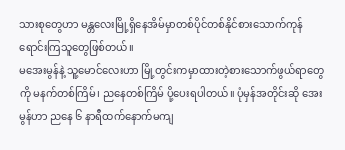သားစုတွေဟာ မန္တလေးမြို့ရှိနေအိမ်မှာတစ်ပိုင်တစ်နိုင်စားသောက်ကုန် ရောင်းကြသူတွေဖြစ်တယ်။
မအေးမွန်နဲ့ သူ့မောင်လေးဟာ မြို့တွင်းကမှာထားတဲ့စားသောက်ဖွယ်ရာတွေကို မနက်တစ်ကြိမ်၊ ညနေတစ်ကြိမ် ပို့ပေးရပါတယ်။ ပုံမှန်အတိုင်းဆို အေးမွန်ဟာ ညနေ ၆ နာရီထက်နောက်မကျ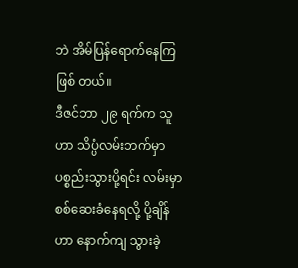ဘဲ အိမ်ပြန်ရောက်နေကြဖြစ် တယ်။
ဒီဇင်ဘာ ၂၉ ရက်က သူဟာ သိပ္ပံလမ်းဘက်မှာပစ္စည်းသွားပို့ရင်း လမ်းမှာစစ်ဆေးခံနေရလို့ ပို့ချိန်ဟာ နောက်ကျ သွားခဲ့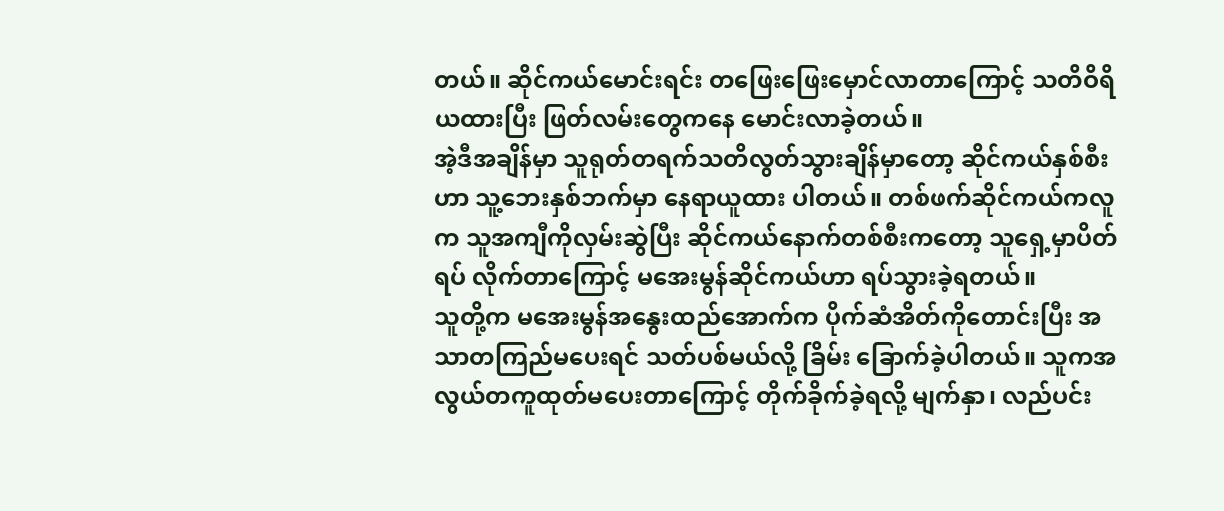တယ်။ ဆိုင်ကယ်မောင်းရင်း တဖြေးဖြေးမှောင်လာတာကြောင့် သတိဝိရိယထားပြီး ဖြတ်လမ်းတွေကနေ မောင်းလာခဲ့တယ်။
အဲ့ဒီအချိန်မှာ သူရုတ်တရက်သတိလွတ်သွားချိန်မှာတော့ ဆိုင်ကယ်နှစ်စီးဟာ သူ့ဘေးနှစ်ဘက်မှာ နေရာယူထား ပါတယ်။ တစ်ဖက်ဆိုင်ကယ်ကလူက သူအကျီကိုလှမ်းဆွဲပြီး ဆိုင်ကယ်နောက်တစ်စီးကတော့ သူရှေ့မှာပိတ်ရပ် လိုက်တာကြောင့် မအေးမွန်ဆိုင်ကယ်ဟာ ရပ်သွားခဲ့ရတယ်။
သူတို့က မအေးမွန်အနွေးထည်အောက်က ပိုက်ဆံအိတ်ကိုတောင်းပြီး အသာတကြည်မပေးရင် သတ်ပစ်မယ်လို့ ခြိမ်း ခြောက်ခဲ့ပါတယ်။ သူကအလွယ်တကူထုတ်မပေးတာကြောင့် တိုက်ခိုက်ခဲ့ရလို့ မျက်နှာ၊ လည်ပင်း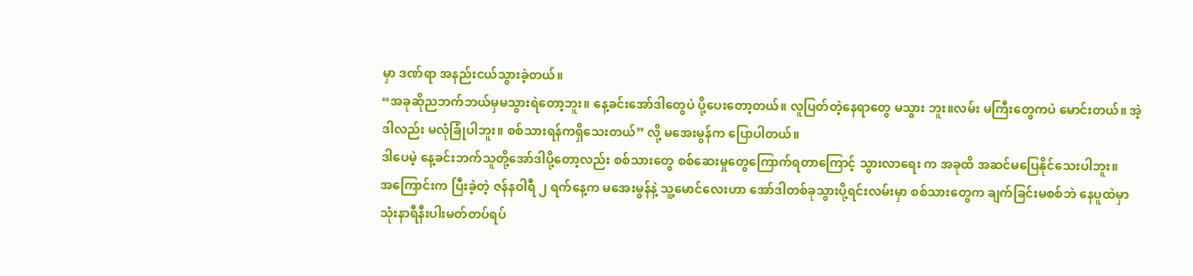မှာ ဒဏ်ရာ အနည်းငယ်သွားခဲ့တယ်။
“အခုဆိုညဘက်ဘယ်မှမသွားရဲတော့ဘူး။ နေ့ခင်းအော်ဒါတွေပဲ ပို့ပေးတော့တယ်။ လူပြတ်တဲ့နေရာတွေ မသွား ဘူး။လမ်း မကြီးတွေကပဲ မောင်းတယ်။ အဲ့ဒါလည်း မလုံခြုံပါဘူး။ စစ်သားရန်ကရှိသေးတယ်” လို့ မအေးမွန်က ပြောပါတယ်။
ဒါပေမဲ့ နေ့ခင်းဘက်သူတို့အော်ဒါပို့တော့လည်း စစ်သားတွေ စစ်ဆေးမှုတွေကြောက်ရတာကြောင့် သွားလာရေး က အခုထိ အဆင်မပြေနိုင်သေးပါဘူး။
အကြောင်းက ပြီးခဲ့တဲ့ ဇန်နဝါရီ ၂ ရက်နေ့က မအေးမွန်နဲ့ သူ့မောင်လေးဟာ အော်ဒါတစ်ခုသွားပို့ရင်းလမ်းမှာ စစ်သားတွေက ချက်ခြင်းမစစ်ဘဲ နေပူထဲမှာသုံးနာရီနီးပါးမတ်တပ်ရပ်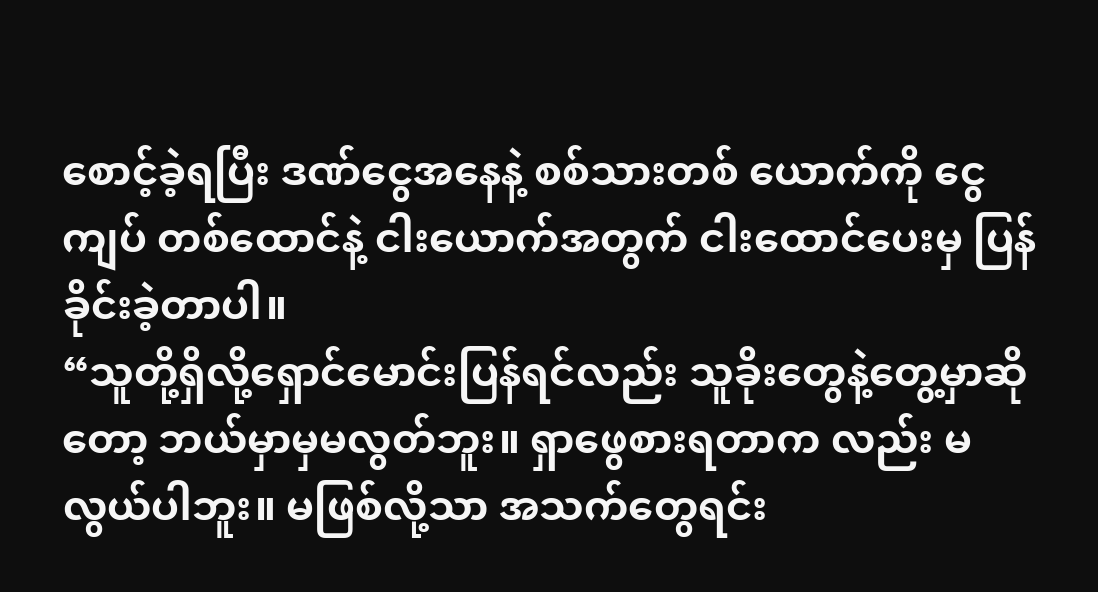စောင့်ခဲ့ရပြီး ဒဏ်ငွေအနေနဲ့ စစ်သားတစ် ယောက်ကို ငွေကျပ် တစ်ထောင်နဲ့ ငါးယောက်အတွက် ငါးထောင်ပေးမှ ပြန်ခိုင်းခဲ့တာပါ။
“သူတို့ရှိလို့ရှောင်မောင်းပြန်ရင်လည်း သူခိုးတွေနဲ့တွေ့မှာဆိုတော့ ဘယ်မှာမှမလွတ်ဘူး။ ရှာဖွေစားရတာက လည်း မလွယ်ပါဘူး။ မဖြစ်လို့သာ အသက်တွေရင်း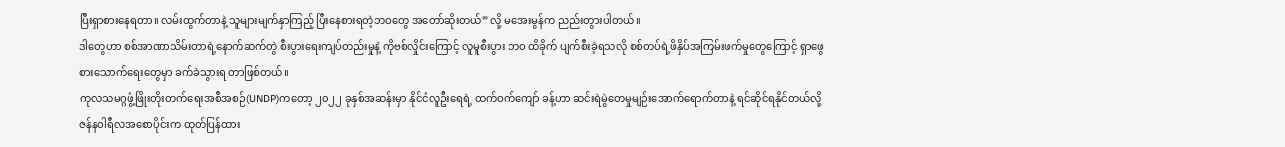ပြီးရှာစားနေရတာ။ လမ်းထွက်တာနဲ့ သူများမျက်နှာကြည့် ပြီးနေစားရတဲ့ဘဝတွေ အတော်ဆိုးတယ်” လို့ မအေးမွန်က ညည်းတွားပါတယ်။
ဒါတွေဟာ စစ်အာဏာသိမ်းတာရဲ့နောက်ဆက်တွဲ စီးပွားရေးကျပ်တည်းမှုနဲ့ ကိုဗစ်လှိုင်းကြောင့် လူမူစီးပွား ဘဝ ထိခိုက် ပျက်စီးခဲ့ရသလို စစ်တပ်ရဲ့ဖိနှိပ်အကြမ်းဖက်မှုတွေကြောင့် ရှာဖွေစားသောက်ရေးတွေမှာ ခက်ခဲသွားရ တာဖြစ်တယ်။
ကုလသမဂ္ဂဖွံ့ဖြိုးတိုးတက်ရေးအစီအစဉ်(UNDP)ကတော့ ၂၀၂၂ ခုနှစ်အဆန်းမှာ နိုင်ငံလူဦးရေရဲ့ ထက်ဝက်ကျော် ခန့်ဟာ ဆင်းရဲမွဲတေမှုမျဉ်းအောက်ရောက်တာနဲ့ ရင်ဆိုင်ရနိုင်တယ်လို့ ဇန်နဝါရီလအစောပိုင်းက ထုတ်ပြန်ထား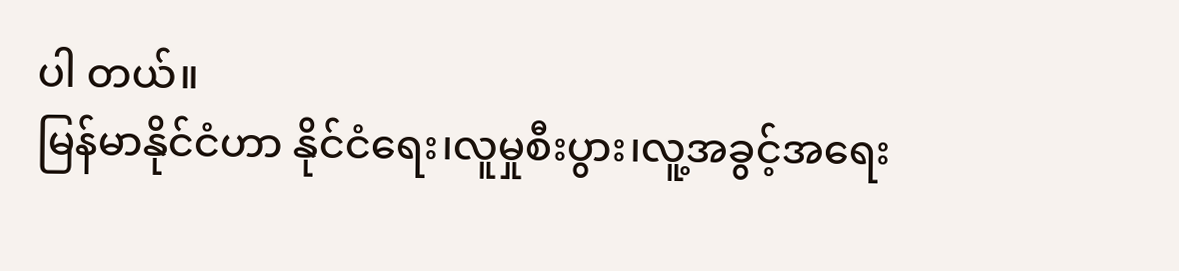ပါ တယ်။
မြန်မာနိုင်ငံဟာ နိုင်ငံရေး၊လူမှုစီးပွား၊လူ့အခွင့်အရေး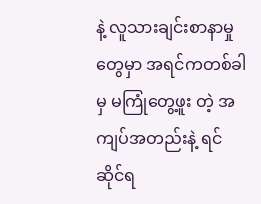နဲ့ လူသားချင်းစာနာမှုတွေမှာ အရင်ကတစ်ခါမှ မကြုံတွေ့ဖူး တဲ့ အကျပ်အတည်းနဲ့ ရင်ဆိုင်ရ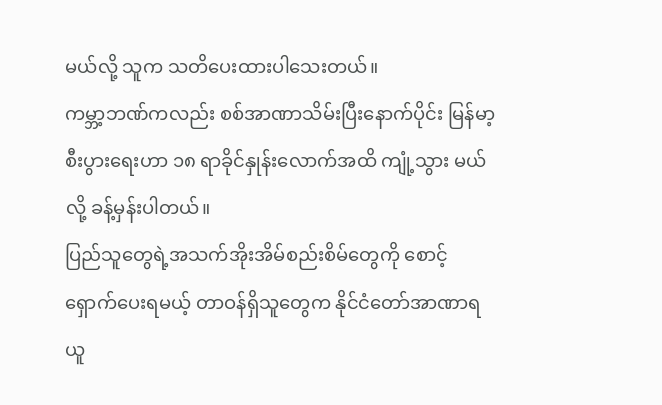မယ်လို့ သူက သတိပေးထားပါသေးတယ်။
ကမ္ဘာ့ဘဏ်ကလည်း စစ်အာဏာသိမ်းပြီးနောက်ပိုင်း မြန်မာ့စီးပွားရေးဟာ ၁၈ ရာခိုင်နှုန်းလောက်အထိ ကျုံ့သွား မယ်လို့ ခန့်မှန်းပါတယ်။
ပြည်သူတွေရဲ့အသက်အိုးအိမ်စည်းစိမ်တွေကို စောင့်ရှောက်ပေးရမယ့် တာဝန်ရှိသူတွေက နိုင်ငံတော်အာဏာရ ယူ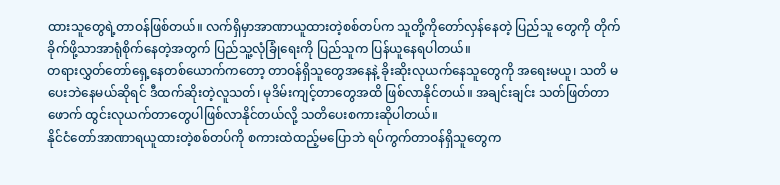ထားသူတွေရဲ့တာဝန်ဖြစ်တယ်။ လက်ရှိမှာအာဏာယူထားတဲ့စစ်တပ်က သူတို့ကိုတော်လှန်နေတဲ့ ပြည်သူ တွေကို တိုက် ခိုက်ဖို့သာအာရုံစိုက်နေတဲ့အတွက် ပြည်သူ့လုံခြုံရေးကို ပြည်သူက ပြန်ယူနေရပါတယ်။
တရားလွှတ်တော်ရှေ့နေတစ်ယောက်ကတော့ တာဝန်ရှိသူတွေအနေနဲ့ ခိုးဆိုးလုယက်နေသူတွေကို အရေးမယူ၊ သတိ မပေးဘဲနေမယ်ဆိုရင် ဒီထက်ဆိုးတဲ့လူသတ်၊ မုဒိမ်းကျင့်တာတွေအထိ ဖြစ်လာနိုင်တယ်။ အချင်းချင်း သတ်ဖြတ်တာဖောက် ထွင်းလုယက်တာတွေပါဖြစ်လာနိုင်တယ်လို့ သတိပေးစကားဆိုပါတယ်။
နိုင်ငံတော်အာဏာရယူထားတဲ့စစ်တပ်ကို စကားထဲထည့်မပြောဘဲ ရပ်ကွက်တာဝန်ရှိသူတွေက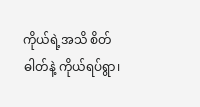ကိုယ်ရဲ့အသိ စိတ်ဓါတ်နဲ့ ကိုယ်ရပ်ရွာ၊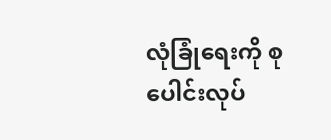လုံခြုံရေးကို စုပေါင်းလုပ်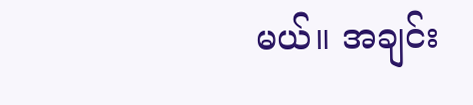မယ်။ အချင်း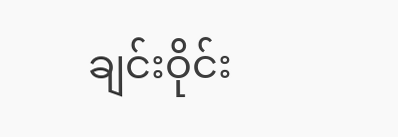ချင်းဝိုင်း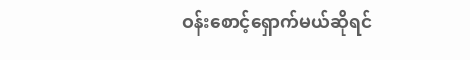ဝန်းစောင့်ရှောက်မယ်ဆိုရင်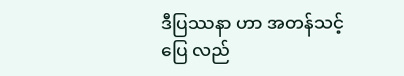ဒီပြဿနာ ဟာ အတန်သင့်ပြေ လည်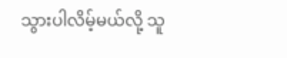သွားပါလိမ့်မယ်လို့ သူ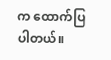က ထောက်ပြပါတယ်။